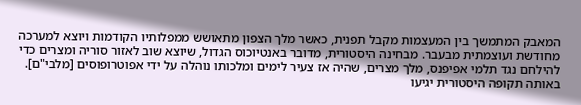המאבק המתמשך בין המעצמות מקבל תפנית, כאשר מלך הצפון מתאושש ממפלותיו הקודמות ויוצא למערכה מחודשת ועוצמתית מבעבר. מבחינה היסטורית, מדובר באנטיוכוס הגדול, שיוצא שוב לאזור סוריה ומצרים כדי להילחם נגד תלמי אפיפנס, מלך מצרים, שהיה אז צעיר לימים ומלכותו נוהלה על ידי אפוטרופוסים [מלבי"ם]. באותה תקופה היסטורית יגיעו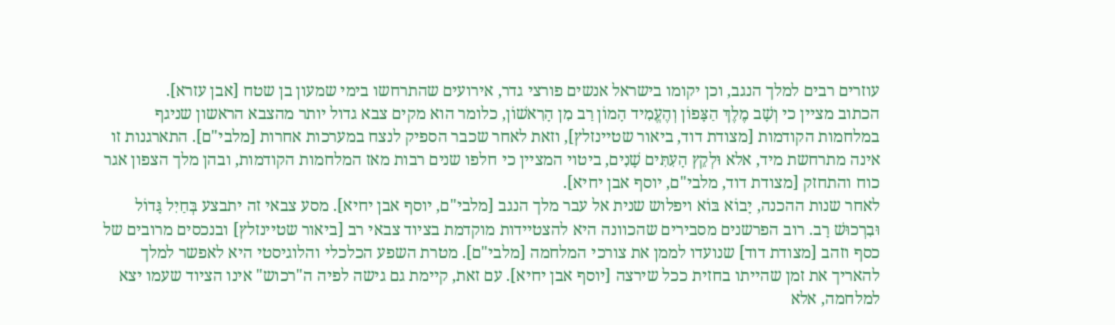עוזרים רבים למלך הנגב, וכן יקומו בישראל אנשים פורצי גדר, אירועים שהתרחשו בימי שמעון בן שטח [אבן עזרא].
הכתוב מציין כי וְשָׁב מֶלֶךְ הַצָּפוֹן וְהֶעֱמִיד הָמוֹן רַב מִן הָרִאשׁוֹן, כלומר הוא מקים צבא גדול יותר מהצבא הראשון שניגף במלחמות הקודמות [מצודת דוד, ביאור שטיינזלץ], וזאת לאחר שכבר הספיק לנצח במערכות אחרות [מלבי"ם]. התארגנות זו אינה מתרחשת מיד, אלא וּלְקֵץ הָעִתִּים שָׁנִים, ביטוי המציין כי חלפו שנים רבות מאז המלחמות הקודמות, ובהן מלך הצפון אגר כוח והתחזק [מצודת דוד, מלבי"ם, יוסף אבן יחיא].
לאחר שנות ההכנה, יָבוֹא בּוֹא ויפלוש שנית אל עבר מלך הנגב [מלבי"ם, יוסף אבן יחיא]. מסע צבאי זה יתבצע בְּחַיִל גָּדוֹל וּבִרְכוּשׁ רָב. רוב הפרשנים מסבירים שהכוונה היא להצטיידות מוקדמת בציוד צבאי רב [ביאור שטיינזלץ] ובנכסים מרובים של כסף וזהב [מצודת דוד] שנועדו לממן את צורכי המלחמה [מלבי"ם]. מטרת השפע הכלכלי והלוגיסטי היא לאפשר למלך להאריך את זמן שהייתו בחזית ככל שירצה [יוסף אבן יחיא]. עם זאת, קיימת גם גישה לפיה ה"רכוש" אינו הציוד שעמו יצא למלחמה, אלא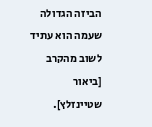הביזה הגדולה שעמה הוא עתיד לשוב מהקרב [ביאור שטיינזלץ].